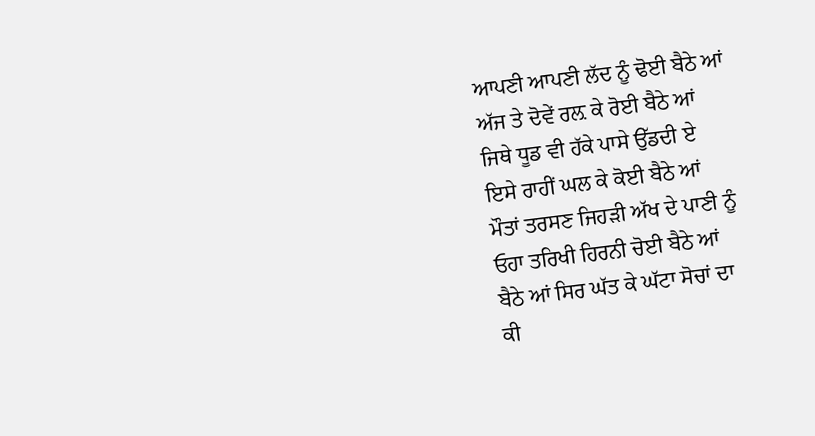ਆਪਣੀ ਆਪਣੀ ਲੱਦ ਨੂੰ ਢੋਈ ਬੈਠੇ ਆਂ
ਅੱਜ ਤੇ ਦੋਵੇਂ ਰਲ਼ ਕੇ ਰੋਈ ਬੈਠੇ ਆਂ
ਜਿਥੇ ਧੂਡ ਵੀ ਹੱਕੇ ਪਾਸੇ ਉੱਡਦੀ ਏ
ਇਸੇ ਰਾਹੀਂ ਘਲ ਕੇ ਕੋਈ ਬੈਠੇ ਆਂ
ਮੌਤਾਂ ਤਰਸਣ ਜਿਹੜੀ ਅੱਖ ਦੇ ਪਾਣੀ ਨੂੰ
ਓਹਾ ਤਰਿਖੀ ਹਿਰਨੀ ਚੋਈ ਬੈਠੇ ਆਂ
ਬੈਠੇ ਆਂ ਸਿਰ ਘੱਤ ਕੇ ਘੱਟਾ ਸੋਚਾਂ ਦਾ
ਕੀ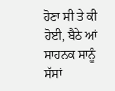ਹੋਣਾ ਸੀ ਤੇ ਕੀ ਹੋਈ, ਬੈਠੇ ਆਂ
ਸਾਹਨਕ ਸਾਨੂੰ ਸੱਸਾਂ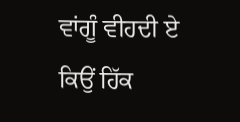ਵਾਂਗੂੰ ਵੀਹਦੀ ਏ
ਕਿਉਂ ਹਿੱਕ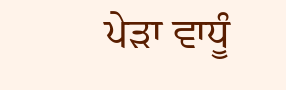ਪੇੜਾ ਵਾਧੂੰ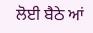ਲੋਈ ਬੈਠੇ ਆਂ